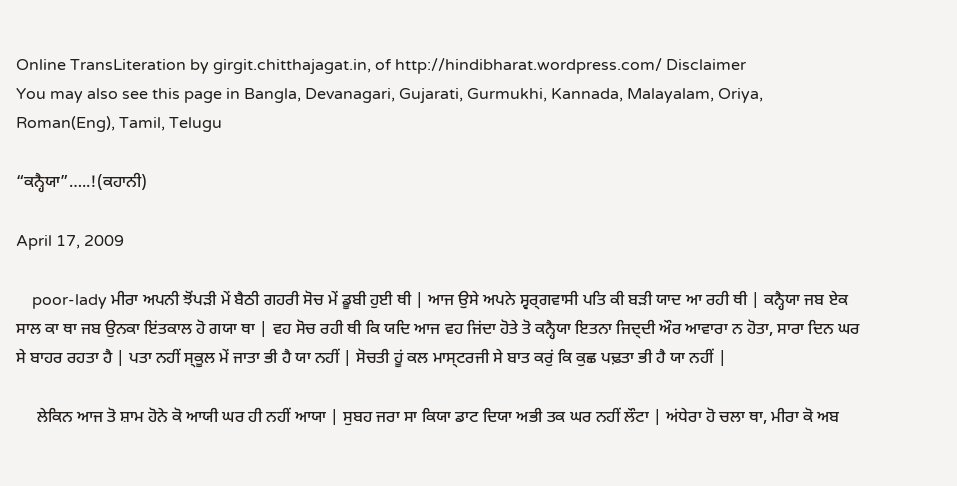Online TransLiteration by girgit.chitthajagat.in, of http://hindibharat.wordpress.com/ Disclaimer
You may also see this page in Bangla, Devanagari, Gujarati, Gurmukhi, Kannada, Malayalam, Oriya, Roman(Eng), Tamil, Telugu

“ਕਨ੍ਹੈਯਾ”…..!(ਕਹਾਨੀ)

April 17, 2009

    poor-lady ਮੀਰਾ ਅਪਨੀ ਝੋਂਪਡ਼ੀ ਮੇਂ ਬੈਠੀ ਗਹਰੀ ਸੋਚ ਮੇਂ ਡੂਬੀ ਹੁਈ ਥੀ | ਆਜ ਉਸੇ ਅਪਨੇ ਸ੍ਵਰ੍ਗਵਾਸੀ ਪਤਿ ਕੀ ਬਡ਼ੀ ਯਾਦ ਆ ਰਹੀ ਥੀ | ਕਨ੍ਹੈਯਾ ਜਬ ਏਕ ਸਾਲ ਕਾ ਥਾ ਜਬ ਉਨਕਾ ਇਂਤਕਾਲ ਹੋ ਗਯਾ ਥਾ | ਵਹ ਸੋਚ ਰਹੀ ਥੀ ਕਿ ਯਦਿ ਆਜ ਵਹ ਜਿਂਦਾ ਹੋਤੇ ਤੋ ਕਨ੍ਹੈਯਾ ਇਤਨਾ ਜਿਦ੍ਦੀ ਔਰ ਆਵਾਰਾ ਨ ਹੋਤਾ, ਸਾਰਾ ਦਿਨ ਘਰ ਸੇ ਬਾਹਰ ਰਹਤਾ ਹੈ | ਪਤਾ ਨਹੀਂ ਸ੍ਕੂਲ ਮੇਂ ਜਾਤਾ ਭੀ ਹੈ ਯਾ ਨਹੀਂ | ਸੋਚਤੀ ਹੂਂ ਕਲ ਮਾਸ੍ਟਰਜੀ ਸੇ ਬਾਤ ਕਰੁਂ ਕਿ ਕੁਛ ਪਢ਼ਤਾ ਭੀ ਹੈ ਯਾ ਨਹੀਂ |

     ਲੇਕਿਨ ਆਜ ਤੋ ਸ਼ਾਮ ਹੋਨੇ ਕੋ ਆਯੀ ਘਰ ਹੀ ਨਹੀਂ ਆਯਾ | ਸੁਬਹ ਜਰਾ ਸਾ ਕਿਯਾ ਡਾਟ ਦਿਯਾ ਅਭੀ ਤਕ ਘਰ ਨਹੀਂ ਲੌਟਾ | ਅਂਧੇਰਾ ਹੋ ਚਲਾ ਥਾ, ਮੀਰਾ ਕੋ ਅਬ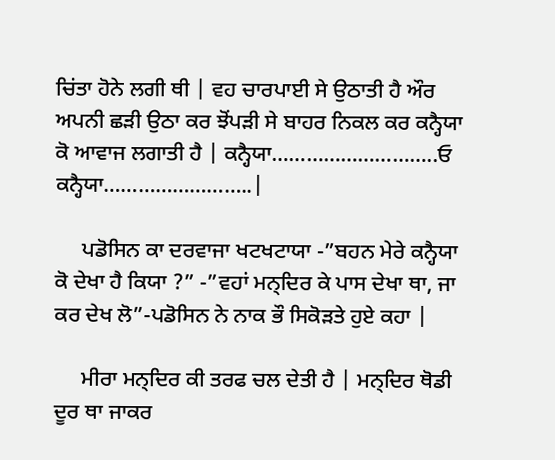ਚਿਂਤਾ ਹੋਨੇ ਲਗੀ ਥੀ | ਵਹ ਚਾਰਪਾਈ ਸੇ ਉਠਾਤੀ ਹੈ ਔਰ ਅਪਨੀ ਛਡ਼ੀ ਉਠਾ ਕਰ ਝੋਂਪਡ਼ੀ ਸੇ ਬਾਹਰ ਨਿਕਲ ਕਰ ਕਨ੍ਹੈਯਾ ਕੋ ਆਵਾਜ ਲਗਾਤੀ ਹੈ | ਕਨ੍ਹੈਯਾ………………………..ਓ ਕਨ੍ਹੈਯਾ……………………..|

     ਪਡੋਸਿਨ ਕਾ ਦਰਵਾਜਾ ਖਟਖਟਾਯਾ -”ਬਹਨ ਮੇਰੇ ਕਨ੍ਹੈਯਾ ਕੋ ਦੇਖਾ ਹੈ ਕਿਯਾ ?” -”ਵਹਾਂ ਮਨ੍ਦਿਰ ਕੇ ਪਾਸ ਦੇਖਾ ਥਾ, ਜਾ ਕਰ ਦੇਖ ਲੋ”-ਪਡੋਸਿਨ ਨੇ ਨਾਕ ਭੌ ਸਿਕੋਡ਼ਤੇ ਹੁਏ ਕਹਾ |

     ਮੀਰਾ ਮਨ੍ਦਿਰ ਕੀ ਤਰਫ ਚਲ ਦੇਤੀ ਹੈ | ਮਨ੍ਦਿਰ ਥੋਡੀ ਦੂਰ ਥਾ ਜਾਕਰ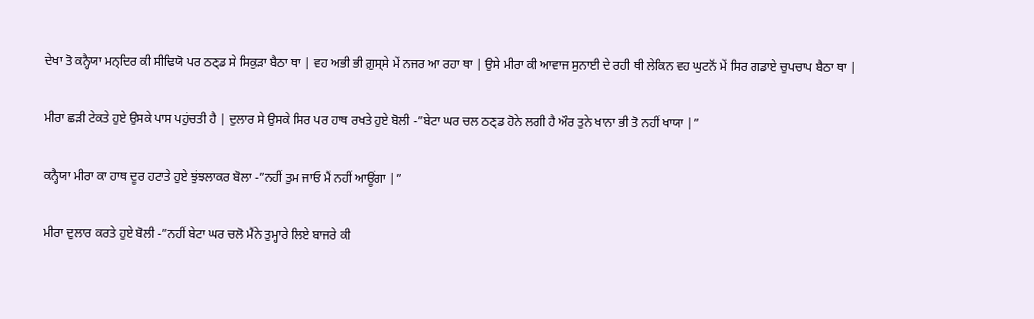ਦੇਖਾ ਤੋ ਕਨ੍ਹੈਯਾ ਮਨ੍ਦਿਰ ਕੀ ਸੀਢਿਯੋ ਪਰ ਠਣ੍ਡ ਸੇ ਸਿਕੁਡ਼ਾ ਬੈਠਾ ਥਾ | ਵਹ ਅਭੀ ਭੀ ਗ਼ੁਸ੍ਸੇ ਮੇਂ ਨਜਰ ਆ ਰਹਾ ਥਾ | ਉਸੇ ਮੀਰਾ ਕੀ ਆਵਾਜ ਸੁਨਾਈ ਦੇ ਰਹੀ ਥੀ ਲੇਕਿਨ ਵਹ ਘੁਟਨੋਂ ਮੇਂ ਸਿਰ ਗਡਾਏ ਚੁਪਚਾਪ ਬੈਠਾ ਥਾ |

ਮੀਰਾ ਛਡ਼ੀ ਟੇਕਤੇ ਹੁਏ ਉਸਕੇ ਪਾਸ ਪਹੁਂਚਤੀ ਹੈ | ਦੁਲਾਰ ਸੇ ਉਸਕੇ ਸਿਰ ਪਰ ਹਾਥ ਰਖਤੇ ਹੁਏ ਬੋਲੀ -”ਬੇਟਾ ਘਰ ਚਲ ਠਣ੍ਡ ਹੋਨੇ ਲਗੀ ਹੈ ਔਰ ਤੁਨੇ ਖਾਨਾ ਭੀ ਤੋ ਨਹੀਂ ਖਾਯਾ |”

ਕਨ੍ਹੈਯਾ ਮੀਰਾ ਕਾ ਹਾਥ ਦੂਰ ਹਟਾਤੇ ਹੁਏ ਝੁਂਝਲਾਕਰ ਬੋਲਾ -”ਨਹੀਂ ਤੁਮ ਜਾਓ ਮੈਂ ਨਹੀਂ ਆਊਂਗਾ |”

ਮੀਰਾ ਦੁਲਾਰ ਕਰਤੇ ਹੁਏ ਬੋਲੀ -”ਨਹੀਂ ਬੇਟਾ ਘਰ ਚਲੋ ਮੈਂਨੇ ਤੁਮ੍ਹਾਰੇ ਲਿਏ ਬਾਜਰੇ ਕੀ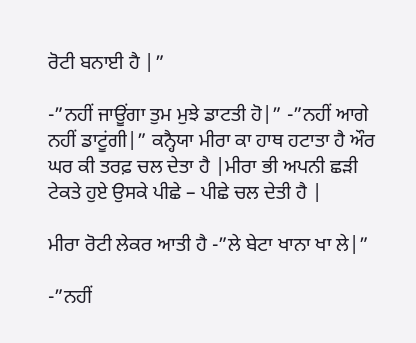ਰੋਟੀ ਬਨਾਈ ਹੈ |”

-”ਨਹੀਂ ਜਾਊਂਗਾ ਤੁਮ ਮੁਝੇ ਡਾਟਤੀ ਹੋ|” -”ਨਹੀਂ ਆਗੇ ਨਹੀਂ ਡਾਟੂਂਗੀ|” ਕਨ੍ਹੈਯਾ ਮੀਰਾ ਕਾ ਹਾਥ ਹਟਾਤਾ ਹੈ ਔਰ ਘਰ ਕੀ ਤਰਫ਼ ਚਲ ਦੇਤਾ ਹੈ |ਮੀਰਾ ਭੀ ਅਪਨੀ ਛਡ਼ੀ ਟੇਕਤੇ ਹੁਏ ਉਸਕੇ ਪੀਛੇ – ਪੀਛੇ ਚਲ ਦੇਤੀ ਹੈ |

ਮੀਰਾ ਰੋਟੀ ਲੇਕਰ ਆਤੀ ਹੈ -”ਲੇ ਬੇਟਾ ਖਾਨਾ ਖਾ ਲੇ|”

-”ਨਹੀਂ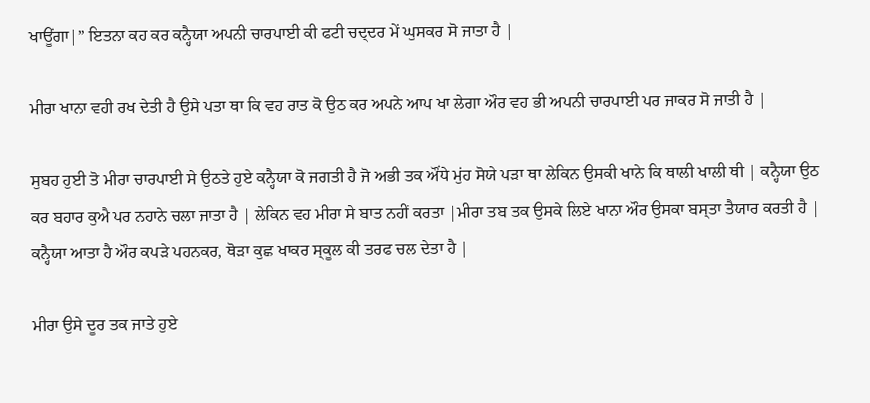ਖਾਊਂਗਾ|” ਇਤਨਾ ਕਹ ਕਰ ਕਨ੍ਹੈਯਾ ਅਪਨੀ ਚਾਰਪਾਈ ਕੀ ਫਟੀ ਚਦ੍ਦਰ ਮੇਂ ਘੁਸਕਰ ਸੋ ਜਾਤਾ ਹੈ |

ਮੀਰਾ ਖਾਨਾ ਵਹੀ ਰਖ ਦੇਤੀ ਹੈ ਉਸੇ ਪਤਾ ਥਾ ਕਿ ਵਹ ਰਾਤ ਕੋ ਉਠ ਕਰ ਅਪਨੇ ਆਪ ਖਾ ਲੇਗਾ ਔਰ ਵਹ ਭੀ ਅਪਨੀ ਚਾਰਪਾਈ ਪਰ ਜਾਕਰ ਸੋ ਜਾਤੀ ਹੈ |

ਸੁਬਹ ਹੁਈ ਤੋ ਮੀਰਾ ਚਾਰਪਾਈ ਸੇ ਉਠਤੇ ਹੁਏ ਕਨ੍ਹੈਯਾ ਕੋ ਜਗਤੀ ਹੈ ਜੋ ਅਭੀ ਤਕ ਔਂਧੇ ਮੁਂਹ ਸੋਯੇ ਪਡ਼ਾ ਥਾ ਲੇਕਿਨ ਉਸਕੀ ਖਾਨੇ ਕਿ ਥਾਲੀ ਖਾਲੀ ਥੀ | ਕਨ੍ਹੈਯਾ ਉਠ ਕਰ ਬਹਾਰ ਕੁਐ ਪਰ ਨਹਾਨੇ ਚਲਾ ਜਾਤਾ ਹੈ | ਲੇਕਿਨ ਵਹ ਮੀਰਾ ਸੇ ਬਾਤ ਨਹੀਂ ਕਰਤਾ |ਮੀਰਾ ਤਬ ਤਕ ਉਸਕੇ ਲਿਏ ਖਾਨਾ ਔਰ ਉਸਕਾ ਬਸ੍ਤਾ ਤੈਯਾਰ ਕਰਤੀ ਹੈ | ਕਨ੍ਹੈਯਾ ਆਤਾ ਹੈ ਔਰ ਕਪਡ਼ੇ ਪਹਨਕਰ, ਥੋਡ਼ਾ ਕੁਛ ਖਾਕਰ ਸ੍ਕੂਲ ਕੀ ਤਰਫ ਚਲ ਦੇਤਾ ਹੈ |

ਮੀਰਾ ਉਸੇ ਦੂਰ ਤਕ ਜਾਤੇ ਹੁਏ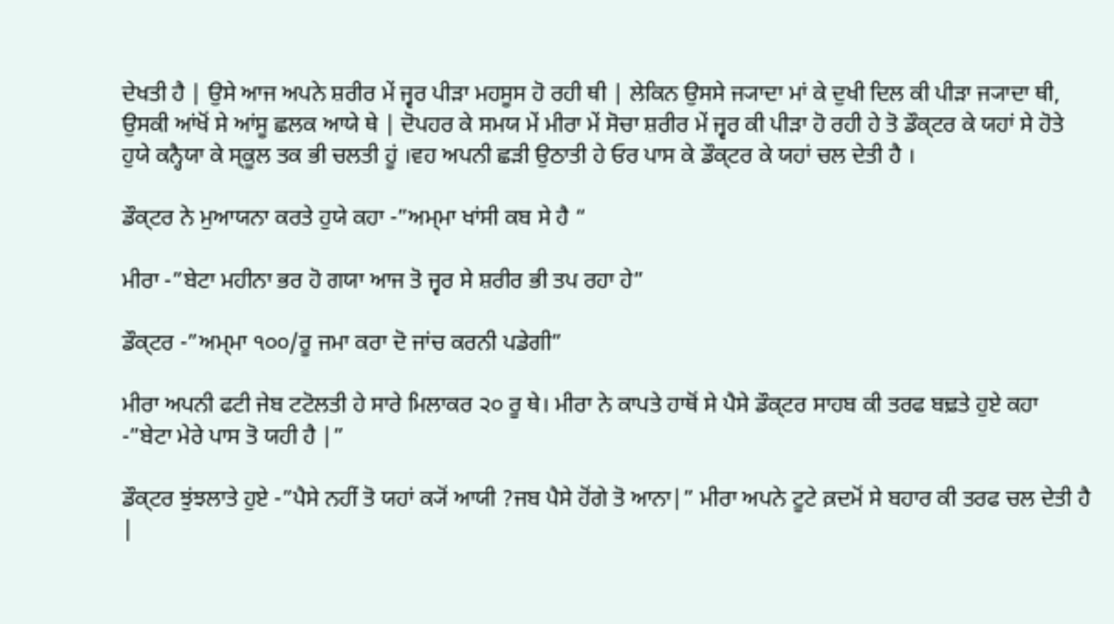ਦੇਖਤੀ ਹੈ | ਉਸੇ ਆਜ ਅਪਨੇ ਸ਼ਰੀਰ ਮੇਂ ਜ੍ਵਰ ਪੀਡ਼ਾ ਮਹਸੂਸ ਹੋ ਰਹੀ ਥੀ | ਲੇਕਿਨ ਉਸਸੇ ਜ੍ਯਾਦਾ ਮਾਂ ਕੇ ਦੁਖੀ ਦਿਲ ਕੀ ਪੀਡ਼ਾ ਜ੍ਯਾਦਾ ਥੀ, ਉਸਕੀ ਆਂਖੋਂ ਸੇ ਆਂਸੂ ਛਲਕ ਆਯੇ ਥੇ | ਦੋਪਹਰ ਕੇ ਸਮਯ ਮੇਂ ਮੀਰਾ ਮੇਂ ਸੋਚਾ ਸ਼ਰੀਰ ਮੇਂ ਜ੍ਵਰ ਕੀ ਪੀਡ਼ਾ ਹੋ ਰਹੀ ਹੇ ਤੋ ਡੌਕ੍ਟਰ ਕੇ ਯਹਾਂ ਸੇ ਹੋਤੇ ਹੁਯੇ ਕਨ੍ਹੈਯਾ ਕੇ ਸ੍ਕੂਲ ਤਕ ਭੀ ਚਲਤੀ ਹੂਂ ।ਵਹ ਅਪਨੀ ਛਡ਼ੀ ਉਠਾਤੀ ਹੇ ਓਰ ਪਾਸ ਕੇ ਡੌਕ੍ਟਰ ਕੇ ਯਹਾਂ ਚਲ ਦੇਤੀ ਹੈ ।

ਡੌਕ੍ਟਰ ਨੇ ਮੁਆਯਨਾ ਕਰਤੇ ਹੁਯੇ ਕਹਾ -”ਅਮ੍ਮਾ ਖਾਂਸੀ ਕਬ ਸੇ ਹੈ “

ਮੀਰਾ -”ਬੇਟਾ ਮਹੀਨਾ ਭਰ ਹੋ ਗਯਾ ਆਜ ਤੋ ਜ੍ਵਰ ਸੇ ਸ਼ਰੀਰ ਭੀ ਤਪ ਰਹਾ ਹੇ”

ਡੌਕ੍ਟਰ -”ਅਮ੍ਮਾ ੧੦੦/ਰੂ ਜਮਾ ਕਰਾ ਦੋ ਜਾਂਚ ਕਰਨੀ ਪਡੇਗੀ”

ਮੀਰਾ ਅਪਨੀ ਫਟੀ ਜੇਬ ਟਟੋਲਤੀ ਹੇ ਸਾਰੇ ਮਿਲਾਕਰ ੨੦ ਰੂ ਥੇ। ਮੀਰਾ ਨੇ ਕਾਪਤੇ ਹਾਥੋਂ ਸੇ ਪੈਸੇ ਡੌਕ੍ਟਰ ਸਾਹਬ ਕੀ ਤਰਫ ਬਢ਼ਤੇ ਹੁਏ ਕਹਾ -”ਬੇਟਾ ਮੇਰੇ ਪਾਸ ਤੋ ਯਹੀ ਹੈ |”

ਡੌਕ੍ਟਰ ਝੁਂਝਲਾਤੇ ਹੁਏ -”ਪੈਸੇ ਨਹੀਂ ਤੋ ਯਹਾਂ ਕ੍ਯੋਂ ਆਯੀ ?ਜਬ ਪੈਸੇ ਹੋਂਗੇ ਤੋ ਆਨਾ|” ਮੀਰਾ ਅਪਨੇ ਟੂਟੇ ਕ਼ਦਮੋਂ ਸੇ ਬਹਾਰ ਕੀ ਤਰਫ ਚਲ ਦੇਤੀ ਹੈ |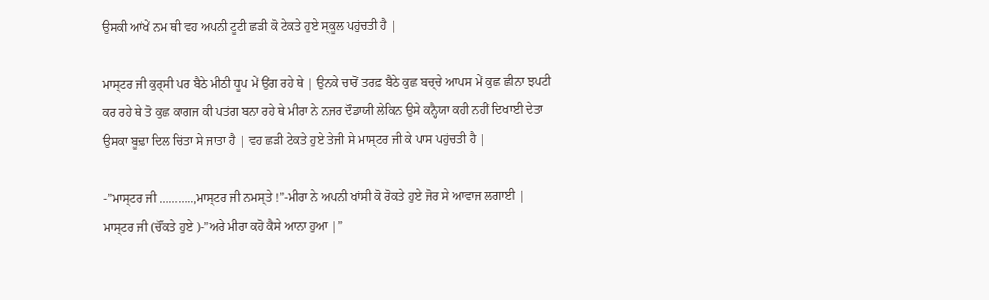ਉਸਕੀ ਆਂਖੇਂ ਨਮ ਥੀ ਵਹ ਅਪਨੀ ਟੂਟੀ ਛਡ਼ੀ ਕੋ ਟੇਕਤੇ ਹੁਏ ਸ੍ਕੂਲ ਪਹੁਂਚਤੀ ਹੈ |

ਮਾਸ੍ਟਰ ਜੀ ਕੁਰ੍ਸੀ ਪਰ ਬੈਠੇ ਮੀਠੀ ਧੂਪ ਮੇਂ ਉਂਗ ਰਹੇ ਥੇ | ਉਨਕੇ ਚਾਰੋਂ ਤਰਫ਼ ਬੈਠੇ ਕੁਛ ਬਚ੍ਚੇ ਆਪਸ ਮੇਂ ਕੁਛ ਛੀਨਾ ਝਪਟੀ ਕਰ ਰਹੇ ਥੇ ਤੋ ਕੁਛ ਕਾਗਜ ਕੀ ਪਤਂਗ ਬਨਾ ਰਹੇ ਥੇ ਮੀਰਾ ਨੇ ਨਜਰ ਦੌਡਾਯੀ ਲੇਕਿਨ ਉਸੇ ਕਨ੍ਹੈਯਾ ਕਹੀ ਨਹੀਂ ਦਿਖਾਈ ਦੇਤਾ ਉਸਕਾ ਬੂਢ਼ਾ ਦਿਲ ਚਿਂਤਾ ਸੇ ਜਾਤਾ ਹੈ | ਵਹ ਛਡ਼ੀ ਟੇਕਤੇ ਹੁਏ ਤੇਜੀ ਸੇ ਮਾਸ੍ਟਰ ਜੀ ਕੇ ਪਾਸ ਪਹੁਂਚਤੀ ਹੈ |

-”ਮਾਸ੍ਟਰ ਜੀ ………..,ਮਾਸ੍ਟਰ ਜੀ ਨਮਸ੍ਤੇ !”-ਮੀਰਾ ਨੇ ਅਪਨੀ ਖਾਂਸੀ ਕੋ ਰੋਕਤੇ ਹੁਏ ਜੋਰ ਸੇ ਆਵਾਜ ਲਗਾਈ | ਮਾਸ੍ਟਰ ਜੀ (ਚੌਂਕਤੇ ਹੁਏ )-”ਅਰੇ ਮੀਰਾ ਕਹੋ ਕੈਸੇ ਆਨਾ ਹੁਆ |”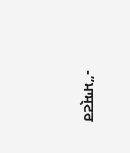-”ਮਾਸ੍ਟਰ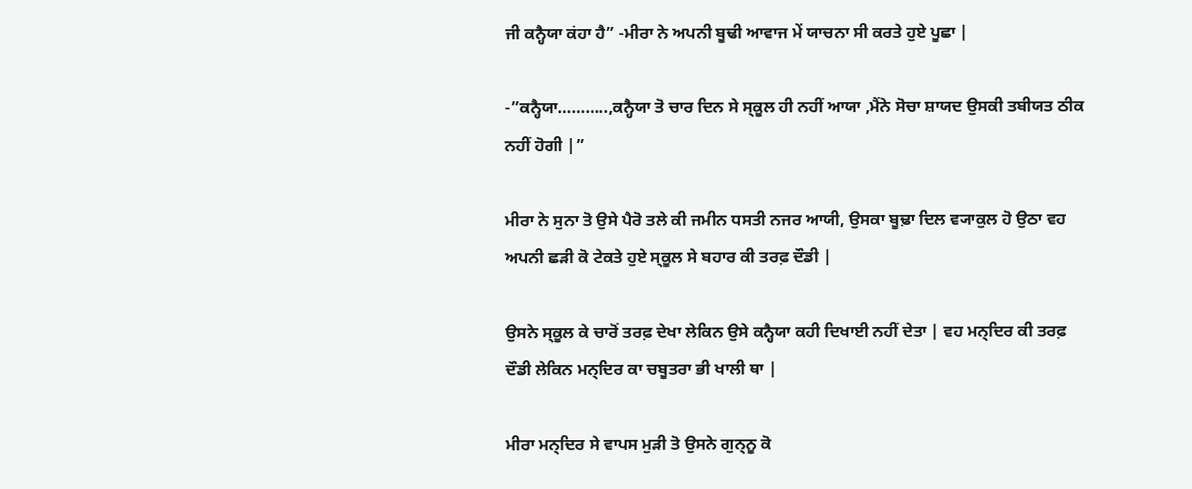ਜੀ ਕਨ੍ਹੈਯਾ ਕਂਹਾ ਹੈ” -ਮੀਰਾ ਨੇ ਅਪਨੀ ਬੂਢੀ ਆਵਾਜ ਮੇਂ ਯਾਚਨਾ ਸੀ ਕਰਤੇ ਹੁਏ ਪੂਛਾ |

-”ਕਨ੍ਹੈਯਾ………..,ਕਨ੍ਹੈਯਾ ਤੋ ਚਾਰ ਦਿਨ ਸੇ ਸ੍ਕੂਲ ਹੀ ਨਹੀਂ ਆਯਾ ,ਮੈਂਨੇ ਸੋਚਾ ਸ਼ਾਯਦ ਉਸਕੀ ਤਬੀਯਤ ਠੀਕ ਨਹੀਂ ਹੋਗੀ |”

ਮੀਰਾ ਨੇ ਸੁਨਾ ਤੋ ਉਸੇ ਪੈਰੋ ਤਲੇ ਕੀ ਜਮੀਨ ਧਸਤੀ ਨਜਰ ਆਯੀ, ਉਸਕਾ ਬੂਢ਼ਾ ਦਿਲ ਵ੍ਯਾਕੁਲ ਹੋ ਉਠਾ ਵਹ ਅਪਨੀ ਛਡ਼ੀ ਕੋ ਟੇਕਤੇ ਹੁਏ ਸ੍ਕੂਲ ਸੇ ਬਹਾਰ ਕੀ ਤਰਫ਼ ਦੌਡੀ |

ਉਸਨੇ ਸ੍ਕੂਲ ਕੇ ਚਾਰੋਂ ਤਰਫ਼ ਦੇਖਾ ਲੇਕਿਨ ਉਸੇ ਕਨ੍ਹੈਯਾ ਕਹੀ ਦਿਖਾਈ ਨਹੀਂ ਦੇਤਾ | ਵਹ ਮਨ੍ਦਿਰ ਕੀ ਤਰਫ਼ ਦੌਡੀ ਲੇਕਿਨ ਮਨ੍ਦਿਰ ਕਾ ਚਬੂਤਰਾ ਭੀ ਖਾਲੀ ਥਾ |

ਮੀਰਾ ਮਨ੍ਦਿਰ ਸੇ ਵਾਪਸ ਮੁਡ਼ੀ ਤੋ ਉਸਨੇ ਗੁਨ੍ਨੂ ਕੋ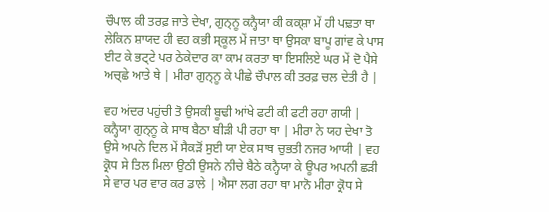ਚੌਪਾਲ ਕੀ ਤਰਫ਼ ਜਾਤੇ ਦੇਖਾ, ਗੁਨ੍ਨੂ ਕਨ੍ਹੈਯਾ ਕੀ ਕਕ੍ਸ਼ਾ ਮੇਂ ਹੀ ਪਢ਼ਤਾ ਥਾ ਲੇਕਿਨ ਸ਼ਾਯਦ ਹੀ ਵਹ ਕਭੀ ਸ੍ਕੂਲ ਮੇਂ ਜਾਤਾ ਥਾ ਉਸਕਾ ਬਾਪੂ ਗਾਂਵ ਕੇ ਪਾਸ ਈਟ ਕੇ ਭਟ੍ਟੇ ਪਰ ਠੇਕੇਦਾਰ ਕਾ ਕਾਮ ਕਰਤਾ ਥਾ ਇਸਲਿਏ ਘਰ ਮੇਂ ਦੋ ਪੈਸੇ ਅਚ੍ਛੇ ਆਤੇ ਥੇ | ਮੀਰਾ ਗੁਨ੍ਨੂ ਕੇ ਪੀਛੇ ਚੌਪਾਲ ਕੀ ਤਰਫ਼ ਚਲ ਦੇਤੀ ਹੈ |

ਵਹ ਅਂਦਰ ਪਹੁਂਚੀ ਤੋ ਉਸਕੀ ਬੂਢੀ ਆਂਖੇ ਫਟੀ ਕੀ ਫਟੀ ਰਹਾ ਗਯੀ | ਕਨ੍ਹੈਯਾ ਗੁਨ੍ਨੂ ਕੇ ਸਾਥ ਬੈਠਾ ਬੀਡ਼ੀ ਪੀ ਰਹਾ ਥਾ | ਮੀਰਾ ਨੇ ਯਹ ਦੇਖਾ ਤੋ ਉਸੇ ਅਪਨੇ ਦਿਲ ਮੇਂ ਸੈਕਡ਼ੋਂ ਸੁਈ ਯਾ ਏਕ ਸਾਥ ਚੁਭਤੀ ਨਜਰ ਆਯੀ | ਵਹ ਕ੍ਰੋਧ ਸੇ ਤਿਲ ਮਿਲਾ ਉਠੀ ਉਸਨੇ ਨੀਚੇ ਬੈਠੇ ਕਨ੍ਹੈਯਾ ਕੇ ਊਪਰ ਅਪਨੀ ਛਡ਼ੀ ਸੇ ਵਾਰ ਪਰ ਵਾਰ ਕਰ ਡਾਲੇ | ਐਸਾ ਲਗ ਰਹਾ ਥਾ ਮਾਨੋ ਮੀਰਾ ਕ੍ਰੋਧ ਸੇ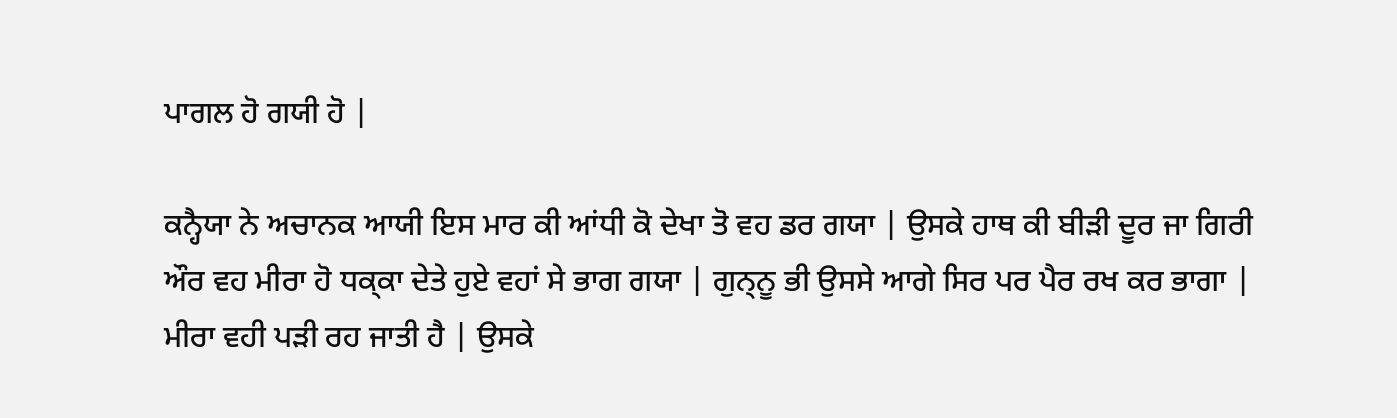ਪਾਗਲ ਹੋ ਗਯੀ ਹੋ |

ਕਨ੍ਹੈਯਾ ਨੇ ਅਚਾਨਕ ਆਯੀ ਇਸ ਮਾਰ ਕੀ ਆਂਧੀ ਕੋ ਦੇਖਾ ਤੋ ਵਹ ਡਰ ਗਯਾ | ਉਸਕੇ ਹਾਥ ਕੀ ਬੀਡ਼ੀ ਦੂਰ ਜਾ ਗਿਰੀ ਔਰ ਵਹ ਮੀਰਾ ਹੋ ਧਕ੍ਕਾ ਦੇਤੇ ਹੁਏ ਵਹਾਂ ਸੇ ਭਾਗ ਗਯਾ | ਗੁਨ੍ਨੂ ਭੀ ਉਸਸੇ ਆਗੇ ਸਿਰ ਪਰ ਪੈਰ ਰਖ ਕਰ ਭਾਗਾ | ਮੀਰਾ ਵਹੀ ਪਡ਼ੀ ਰਹ ਜਾਤੀ ਹੈ | ਉਸਕੇ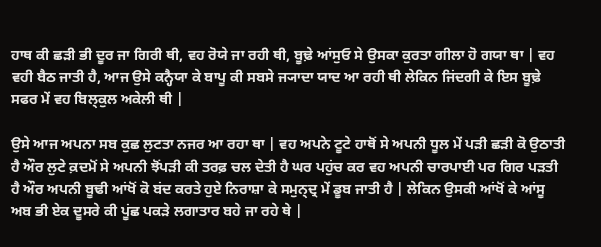ਹਾਥ ਕੀ ਛਡ਼ੀ ਭੀ ਦੂਰ ਜਾ ਗਿਰੀ ਥੀ, ਵਹ ਰੋਯੇ ਜਾ ਰਹੀ ਥੀ, ਬੂਢ਼ੇ ਆਂਸੁਓ ਸੇ ਉਸਕਾ ਕੁਰਤਾ ਗੀਲਾ ਹੋ ਗਯਾ ਥਾ | ਵਹ ਵਹੀ ਬੈਠ ਜਾਤੀ ਹੈ, ਆਜ ਉਸੇ ਕਨ੍ਹੈਯਾ ਕੇ ਬਾਪੂ ਕੀ ਸਬਸੇ ਜ੍ਯਾਦਾ ਯਾਦ ਆ ਰਹੀ ਥੀ ਲੇਕਿਨ ਜਿਂਦਗੀ ਕੇ ਇਸ ਬੂਢ਼ੇ ਸਫਰ ਮੇਂ ਵਹ ਬਿਲ੍ਕੁਲ ਅਕੇਲੀ ਥੀ |

ਉਸੇ ਆਜ ਅਪਨਾ ਸਬ ਕੁਛ ਲੁਟਤਾ ਨਜਰ ਆ ਰਹਾ ਥਾ | ਵਹ ਅਪਨੇ ਟੂਟੇ ਹਾਥੋਂ ਸੇ ਅਪਨੀ ਧੂਲ ਮੇਂ ਪਡ਼ੀ ਛਡ਼ੀ ਕੋ ਉਠਾਤੀ ਹੈ ਔਰ ਲੁਟੇ ਕ਼ਦਮੋਂ ਸੇ ਅਪਨੀ ਝੋਂਪਡ਼ੀ ਕੀ ਤਰਫ਼ ਚਲ ਦੇਤੀ ਹੈ ਘਰ ਪਹੁਂਚ ਕਰ ਵਹ ਅਪਨੀ ਚਾਰਪਾਈ ਪਰ ਗਿਰ ਪਡ਼ਤੀ ਹੈ ਔਰ ਅਪਨੀ ਬੂਢੀ ਆਂਖੋਂ ਕੋ ਬਂਦ ਕਰਤੇ ਹੁਏ ਨਿਰਾਸ਼ਾ ਕੇ ਸਮੁਨ੍ਦ੍ਰ ਮੇਂ ਡੂਬ ਜਾਤੀ ਹੈ | ਲੇਕਿਨ ਉਸਕੀ ਆਂਖੋਂ ਕੇ ਆਂਸੂ ਅਬ ਭੀ ਏਕ ਦੂਸਰੇ ਕੀ ਪੂਂਛ ਪਕਡ਼ੇ ਲਗਾਤਾਰ ਬਹੇ ਜਾ ਰਹੇ ਥੇ |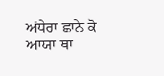ਅਂਧੇਰਾ ਛਾਨੇ ਕੋ ਆਯਾ ਥਾ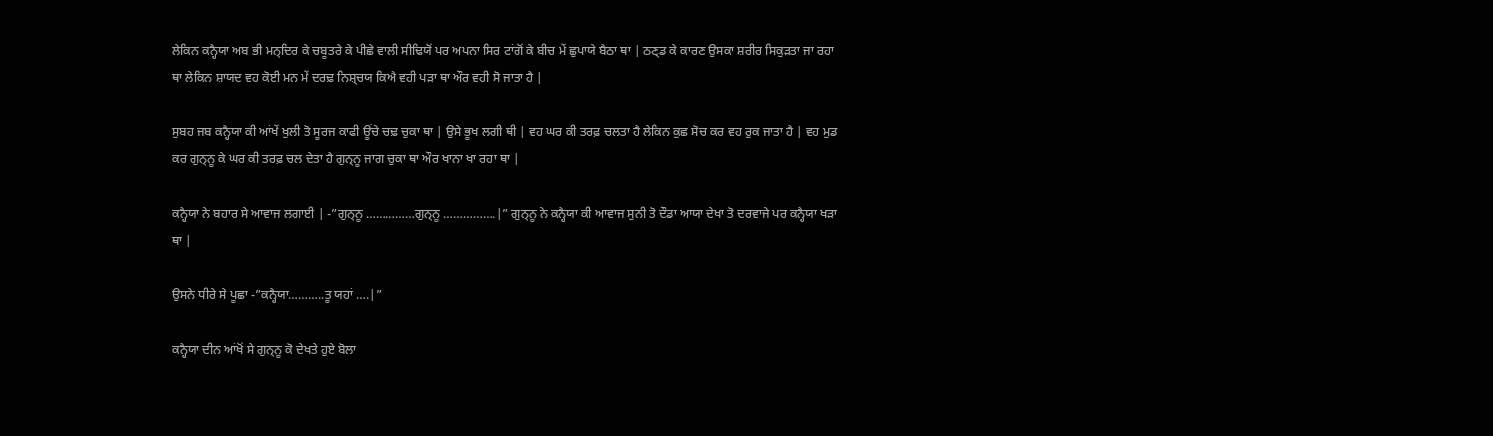ਲੇਕਿਨ ਕਨ੍ਹੈਯਾ ਅਬ ਭੀ ਮਨ੍ਦਿਰ ਕੇ ਚਬੂਤਰੇ ਕੇ ਪੀਛੇ ਵਾਲੀ ਸੀਢਿਯੋਂ ਪਰ ਅਪਨਾ ਸਿਰ ਟਾਂਗੋਂ ਕੇ ਬੀਚ ਮੇਂ ਛੁਪਾਯੇ ਬੈਠਾ ਥਾ | ਠਣ੍ਡ ਕੇ ਕਾਰਣ ਉਸਕਾ ਸ਼ਰੀਰ ਸਿਕੁਡ਼ਤਾ ਜਾ ਰਹਾ ਥਾ ਲੇਕਿਨ ਸ਼ਾਯਦ ਵਹ ਕੋਈ ਮਨ ਮੇਂ ਦਰਢ਼ ਨਿਸ਼੍ਚਯ ਕਿਐ ਵਹੀ ਪਡ਼ਾ ਥਾ ਔਰ ਵਹੀ ਸੋ ਜਾਤਾ ਹੈ |

ਸੁਬਹ ਜਬ ਕਨ੍ਹੈਯਾ ਕੀ ਆਂਖੇਂ ਖੁਲੀ ਤੋ ਸੂਰਜ ਕਾਫੀ ਊਂਚੇ ਚਢ਼ ਚੁਕਾ ਥਾ | ਉਸੇ ਭੂਖ ਲਗੀ ਥੀ | ਵਹ ਘਰ ਕੀ ਤਰਫ਼ ਚਲਤਾ ਹੈ ਲੇਕਿਨ ਕੁਛ ਸੋਚ ਕਰ ਵਹ ਰੁਕ ਜਾਤਾ ਹੈ | ਵਹ ਮੁਡ ਕਰ ਗੁਨ੍ਨੂ ਕੇ ਘਰ ਕੀ ਤਰਫ਼ ਚਲ ਦੇਤਾ ਹੈ ਗੁਨ੍ਨੂ ਜਾਗ ਚੁਕਾ ਥਾ ਔਰ ਖਾਨਾ ਖਾ ਰਹਾ ਥਾ |

ਕਨ੍ਹੈਯਾ ਨੇ ਬਹਾਰ ਸੇ ਆਵਾਜ ਲਗਾਈ | -”ਗੁਨ੍ਨੂ ……………ਗੁਨ੍ਨੂ …………….|” ਗੁਨ੍ਨੂ ਨੇ ਕਨ੍ਹੈਯਾ ਕੀ ਆਵਾਜ ਸੁਨੀ ਤੋ ਦੌਡਾ ਆਯਾ ਦੇਖਾ ਤੋ ਦਰਵਾਜੇ ਪਰ ਕਨ੍ਹੈਯਾ ਖਡ਼ਾ ਥਾ |

ਉਸਨੇ ਧੀਰੇ ਸੇ ਪੂਛਾ -”ਕਨ੍ਹੈਯਾ………..ਤੂ ਯਹਾਂ ….|”

ਕਨ੍ਹੈਯਾ ਦੀਨ ਆਂਖੋਂ ਸੇ ਗੁਨ੍ਨੂ ਕੋ ਦੇਖਤੇ ਹੁਏ ਬੋਲਾ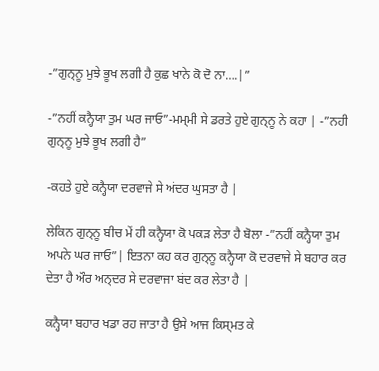-”ਗੁਨ੍ਨੂ ਮੁਝੇ ਭੂਖ ਲਗੀ ਹੈ ਕੁਛ ਖਾਨੇ ਕੋ ਦੋ ਨਾ….|”

-”ਨਹੀਂ ਕਨ੍ਹੈਯਾ ਤੁਮ ਘਰ ਜਾਓ”-ਮਮ੍ਮੀ ਸੇ ਡਰਤੇ ਹੁਏ ਗੁਨ੍ਨੂ ਨੇ ਕਹਾ | -”ਨਹੀ ਗੁਨ੍ਨੂ ਮੁਝੇ ਭੂਖ ਲਗੀ ਹੈ”

-ਕਹਤੇ ਹੁਏ ਕਨ੍ਹੈਯਾ ਦਰਵਾਜੇ ਸੇ ਅਂਦਰ ਘੁਸਤਾ ਹੈ |

ਲੇਕਿਨ ਗੁਨ੍ਨੂ ਬੀਚ ਮੇਂ ਹੀ ਕਨ੍ਹੈਯਾ ਕੋ ਪਕਡ਼ ਲੇਤਾ ਹੈ ਬੋਲਾ -”ਨਹੀਂ ਕਨ੍ਹੈਯਾ ਤੁਮ ਅਪਨੇ ਘਰ ਜਾਓ”| ਇਤਨਾ ਕਹ ਕਰ ਗੁਨ੍ਨੂ ਕਨ੍ਹੈਯਾ ਕੋ ਦਰਵਾਜੇ ਸੇ ਬਹਾਰ ਕਰ ਦੇਤਾ ਹੈ ਔਰ ਅਨ੍ਦਰ ਸੇ ਦਰਵਾਜਾ ਬਂਦ ਕਰ ਲੇਤਾ ਹੈ |

ਕਨ੍ਹੈਯਾ ਬਹਾਰ ਖਡਾ ਰਹ ਜਾਤਾ ਹੈ ਉਸੇ ਆਜ ਕਿਸ੍ਮਤ ਕੇ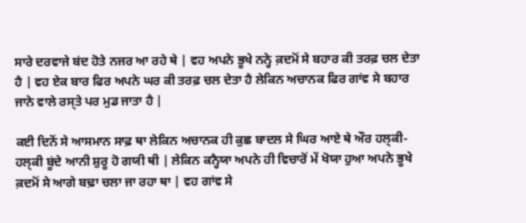ਸਾਰੇ ਦਰਵਾਜੇ ਬਂਦ ਹੋਤੇ ਨਜਰ ਆ ਰਹੇ ਥੇ | ਵਹ ਅਪਨੇ ਭੂਖੇ ਨਨ੍ਹੇ ਕ਼ਦਮੋਂ ਸੇ ਬਹਾਰ ਕੀ ਤਰਫ਼ ਚਲ ਦੇਤਾ ਹੈ | ਵਹ ਏਕ ਬਾਰ ਫਿਰ ਅਪਨੇ ਘਰ ਕੀ ਤਰਫ਼ ਚਲ ਦੇਤਾ ਹੈ ਲੇਕਿਨ ਅਚਾਨਕ ਫਿਰ ਗਾਂਵ ਸੇ ਬਹਾਰ ਜਾਨੇ ਵਾਲੇ ਰਸ੍ਤੇ ਪਰ ਮੁਡ ਜਾਤਾ ਹੈ |

ਕਈ ਦਿਨੋਂ ਸੇ ਆਸਮਾਨ ਸਾਫ਼ ਥਾ ਲੇਕਿਨ ਅਚਾਨਕ ਹੀ ਕੁਛ ਬਾਦਲ ਸੇ ਘਿਰ ਆਏ ਥੇ ਔਰ ਹਲ੍ਕੀ-ਹਲ੍ਕੀ ਬੂਂਦੇ ਆਨੀ ਸ਼ੁਰੂ ਹੋ ਗਯੀ ਥੀ | ਲੇਕਿਨ ਕਨ੍ਹੈਯਾ ਅਪਨੇ ਹੀ ਵਿਚਾਰੋਂ ਮੇਂ ਖੋਯਾ ਹੁਆ ਅਪਨੇ ਭੂਖੇ ਕ਼ਦਮੋਂ ਸੇ ਆਗੇ ਬਢ਼ਾ ਚਲਾ ਜਾ ਰਹਾ ਥਾ | ਵਹ ਗਾਂਵ ਸੇ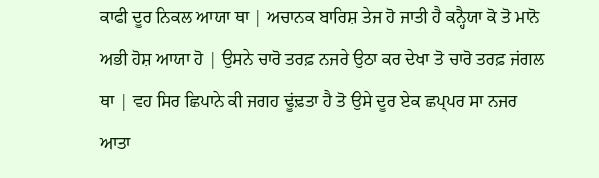ਕਾਫੀ ਦੂਰ ਨਿਕਲ ਆਯਾ ਥਾ | ਅਚਾਨਕ ਬਾਰਿਸ਼ ਤੇਜ ਹੋ ਜਾਤੀ ਹੈ ਕਨ੍ਹੈਯਾ ਕੋ ਤੋ ਮਾਨੋ ਅਭੀ ਹੋਸ਼ ਆਯਾ ਹੋ | ਉਸਨੇ ਚਾਰੋ ਤਰਫ਼ ਨਜਰੇ ਉਠਾ ਕਰ ਦੇਖਾ ਤੋ ਚਾਰੋ ਤਰਫ਼ ਜਂਗਲ ਥਾ | ਵਹ ਸਿਰ ਛਿਪਾਨੇ ਕੀ ਜਗਹ ਢੂਂਢ਼ਤਾ ਹੈ ਤੋ ਉਸੇ ਦੂਰ ਏਕ ਛਪ੍ਪਰ ਸਾ ਨਜਰ ਆਤਾ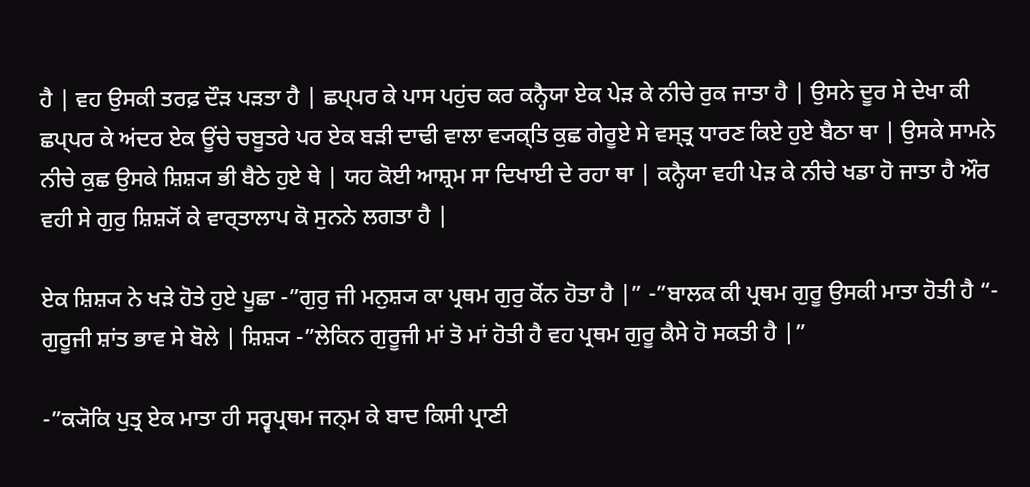ਹੈ | ਵਹ ਉਸਕੀ ਤਰਫ਼ ਦੌਡ਼ ਪਡ਼ਤਾ ਹੈ | ਛਪ੍ਪਰ ਕੇ ਪਾਸ ਪਹੁਂਚ ਕਰ ਕਨ੍ਹੈਯਾ ਏਕ ਪੇਡ਼ ਕੇ ਨੀਚੇ ਰੁਕ ਜਾਤਾ ਹੈ | ਉਸਨੇ ਦੂਰ ਸੇ ਦੇਖਾ ਕੀ ਛਪ੍ਪਰ ਕੇ ਅਂਦਰ ਏਕ ਊਂਚੇ ਚਬੂਤਰੇ ਪਰ ਏਕ ਬਡ਼ੀ ਦਾਢੀ ਵਾਲਾ ਵ੍ਯਕ੍ਤਿ ਕੁਛ ਗੇਰੂਏ ਸੇ ਵਸ੍ਤ੍ਰ ਧਾਰਣ ਕਿਏ ਹੁਏ ਬੈਠਾ ਥਾ | ਉਸਕੇ ਸਾਮਨੇ ਨੀਚੇ ਕੁਛ ਉਸਕੇ ਸ਼ਿਸ਼੍ਯ ਭੀ ਬੈਠੇ ਹੁਏ ਥੇ | ਯਹ ਕੋਈ ਆਸ਼੍ਰਮ ਸਾ ਦਿਖਾਈ ਦੇ ਰਹਾ ਥਾ | ਕਨ੍ਹੈਯਾ ਵਹੀ ਪੇਡ਼ ਕੇ ਨੀਚੇ ਖਡਾ ਹੋ ਜਾਤਾ ਹੈ ਔਰ ਵਹੀ ਸੇ ਗੁਰੁ ਸ਼ਿਸ਼੍ਯੋਂ ਕੇ ਵਾਰ੍ਤਾਲਾਪ ਕੋ ਸੁਨਨੇ ਲਗਤਾ ਹੈ |

ਏਕ ਸ਼ਿਸ਼੍ਯ ਨੇ ਖਡ਼ੇ ਹੋਤੇ ਹੁਏ ਪੂਛਾ -”ਗੁਰੁ ਜੀ ਮਨੁਸ਼੍ਯ ਕਾ ਪ੍ਰਥਮ ਗੁਰੁ ਕੋਂਨ ਹੋਤਾ ਹੈ |” -”ਬਾਲਕ ਕੀ ਪ੍ਰਥਮ ਗੁਰੂ ਉਸਕੀ ਮਾਤਾ ਹੋਤੀ ਹੈ “- ਗੁਰੂਜੀ ਸ਼ਾਂਤ ਭਾਵ ਸੇ ਬੋਲੇ | ਸ਼ਿਸ਼੍ਯ -”ਲੇਕਿਨ ਗੁਰੂਜੀ ਮਾਂ ਤੋ ਮਾਂ ਹੋਤੀ ਹੈ ਵਹ ਪ੍ਰਥਮ ਗੁਰੂ ਕੈਸੇ ਹੋ ਸਕਤੀ ਹੈ |”

-”ਕ੍ਯੋਕਿ ਪੁਤ੍ਰ ਏਕ ਮਾਤਾ ਹੀ ਸਰ੍ਵਪ੍ਰਥਮ ਜਨ੍ਮ ਕੇ ਬਾਦ ਕਿਸੀ ਪ੍ਰਾਣੀ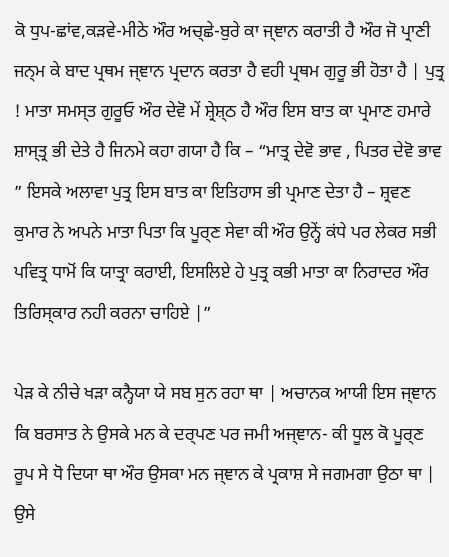ਕੋ ਧੁਪ-ਛਾਂਵ,ਕਡ਼ਵੇ-ਮੀਠੇ ਔਰ ਅਚ੍ਛੇ-ਬੁਰੇ ਕਾ ਜ੍ਞਾਨ ਕਰਾਤੀ ਹੈ ਔਰ ਜੋ ਪ੍ਰਾਣੀ ਜਨ੍ਮ ਕੇ ਬਾਦ ਪ੍ਰਥਮ ਜ੍ਞਾਨ ਪ੍ਰਦਾਨ ਕਰਤਾ ਹੈ ਵਹੀ ਪ੍ਰਥਮ ਗੁਰੂ ਭੀ ਹੋਤਾ ਹੈ | ਪੁਤ੍ਰ ! ਮਾਤਾ ਸਮਸ੍ਤ ਗੁਰੂਓ ਔਰ ਦੇਵੋ ਮੇਂ ਸ਼੍ਰੇਸ਼੍ਠ ਹੈ ਔਰ ਇਸ ਬਾਤ ਕਾ ਪ੍ਰਮਾਣ ਹਮਾਰੇ ਸ਼ਾਸ੍ਤ੍ਰ ਭੀ ਦੇਤੇ ਹੈ ਜਿਨਮੇ ਕਹਾ ਗਯਾ ਹੈ ਕਿ – “ਮਾਤ੍ਰ ਦੇਵੋ ਭਾਵ , ਪਿਤਰ ਦੇਵੋ ਭਾਵ ” ਇਸਕੇ ਅਲਾਵਾ ਪੁਤ੍ਰ ਇਸ ਬਾਤ ਕਾ ਇਤਿਹਾਸ ਭੀ ਪ੍ਰਮਾਣ ਦੇਤਾ ਹੈ – ਸ਼੍ਰਵਣ ਕੁਮਾਰ ਨੇ ਅਪਨੇ ਮਾਤਾ ਪਿਤਾ ਕਿ ਪੂਰ੍ਣ ਸੇਵਾ ਕੀ ਔਰ ਉਨ੍ਹੇਂ ਕਂਧੇ ਪਰ ਲੇਕਰ ਸਭੀ ਪਵਿਤ੍ਰ ਧਾਮੋਂ ਕਿ ਯਾਤ੍ਰਾ ਕਰਾਈ, ਇਸਲਿਏ ਹੇ ਪੁਤ੍ਰ ਕਭੀ ਮਾਤਾ ਕਾ ਨਿਰਾਦਰ ਔਰ ਤਿਰਿਸ੍ਕਾਰ ਨਹੀ ਕਰਨਾ ਚਾਹਿਏ |”

ਪੇਡ਼ ਕੇ ਨੀਚੇ ਖਡ਼ਾ ਕਨ੍ਹੈਯਾ ਯੇ ਸਬ ਸੁਨ ਰਹਾ ਥਾ | ਅਚਾਨਕ ਆਯੀ ਇਸ ਜ੍ਞਾਨ ਕਿ ਬਰਸਾਤ ਨੇ ਉਸਕੇ ਮਨ ਕੇ ਦਰ੍ਪਣ ਪਰ ਜਮੀ ਅਜ੍ਞਾਨ- ਕੀ ਧੂਲ ਕੋ ਪੂਰ੍ਣ ਰੂਪ ਸੇ ਧੋ ਦਿਯਾ ਥਾ ਔਰ ਉਸਕਾ ਮਨ ਜ੍ਞਾਨ ਕੇ ਪ੍ਰਕਾਸ਼ ਸੇ ਜਗਮਗਾ ਉਠਾ ਥਾ | ਉਸੇ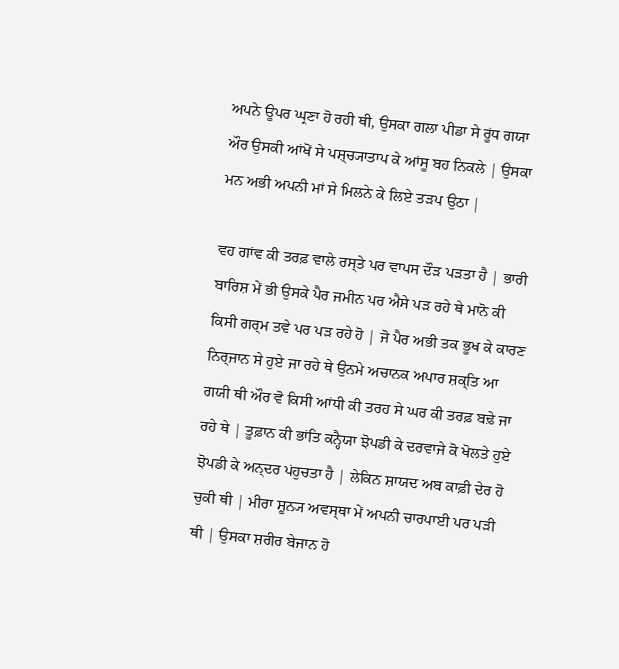ਅਪਨੇ ਊਪਰ ਘ੍ਰਣਾ ਹੋ ਰਹੀ ਥੀ, ਉਸਕਾ ਗਲਾ ਪੀਡਾ ਸੇ ਰੂਂਧ ਗਯਾ ਔਰ ਉਸਕੀ ਆਂਖੋਂ ਸੇ ਪਸ਼੍ਚ੍ਯਾਤਾਪ ਕੇ ਆਂਸੂ ਬਹ ਨਿਕਲੇ | ਉਸਕਾ ਮਨ ਅਭੀ ਅਪਨੀ ਮਾਂ ਸੇ ਮਿਲਨੇ ਕੇ ਲਿਏ ਤਡ਼ਪ ਉਠਾ |

ਵਹ ਗਾਂਵ ਕੀ ਤਰਫ਼ ਵਾਲੇ ਰਸ੍ਤੇ ਪਰ ਵਾਪਸ ਦੌਡ਼ ਪਡ਼ਤਾ ਹੈ | ਭਾਰੀ ਬਾਰਿਸ਼ ਮੇਂ ਭੀ ਉਸਕੇ ਪੈਰ ਜਮੀਨ ਪਰ ਐਸੇ ਪਡ਼ ਰਹੇ ਥੇ ਮਾਨੋ ਕੀ ਕਿਸੀ ਗਰ੍ਮ ਤਵੇ ਪਰ ਪਡ਼ ਰਹੇ ਹੋ | ਜੋ ਪੈਰ ਅਭੀ ਤਕ ਭੂਖ ਕੇ ਕਾਰਣ ਨਿਰ੍ਜਾਨ ਸੇ ਹੁਏ ਜਾ ਰਹੇ ਥੇ ਉਨਮੇ ਅਚਾਨਕ ਅਪਾਰ ਸ਼ਕ੍ਤਿ ਆ ਗਯੀ ਥੀ ਔਰ ਵੋ ਕਿਸੀ ਆਂਧੀ ਕੀ ਤਰਹ ਸੇ ਘਰ ਕੀ ਤਰਫ਼ ਬਢ਼ੇ ਜਾ ਰਹੇ ਥੇ | ਤੂਫ਼ਾਨ ਕੀ ਭਾਂਤਿ ਕਨ੍ਹੈਯਾ ਝੋਪਡੀ ਕੇ ਦਰਵਾਜੇ ਕੋ ਖੋਲਤੇ ਹੁਏ ਝੋਪਡੀ ਕੇ ਅਨ੍ਦਰ ਪਂਹੁਚਤਾ ਹੈ | ਲੇਕਿਨ ਸ਼ਾਯਦ ਅਬ ਕਾਫ਼ੀ ਦੇਰ ਹੋ ਚੁਕੀ ਥੀ | ਮੀਰਾ ਸ਼ੂਨ੍ਯ ਅਵਸ੍ਥਾ ਮੇਂ ਅਪਨੀ ਚਾਰਪਾਈ ਪਰ ਪਡ਼ੀ ਥੀ | ਉਸਕਾ ਸ਼ਰੀਰ ਬੇਜਾਨ ਹੋ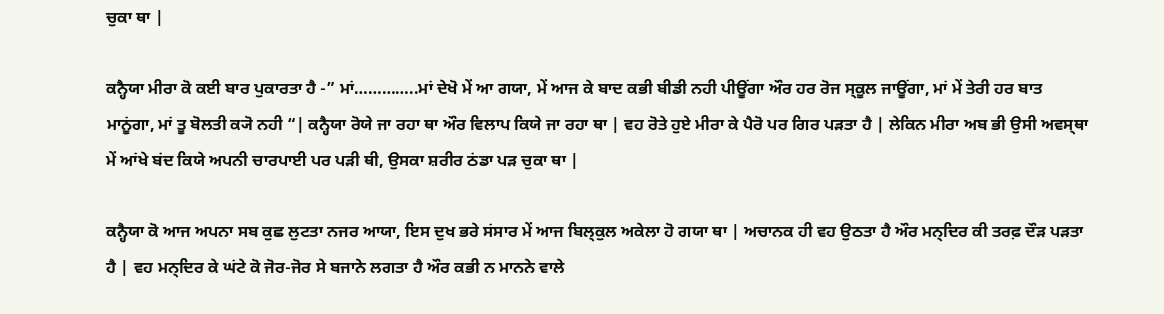ਚੁਕਾ ਥਾ |

ਕਨ੍ਹੈਯਾ ਮੀਰਾ ਕੋ ਕਈ ਬਾਰ ਪੁਕਾਰਤਾ ਹੈ -” ਮਾਂ…………..ਮਾਂ ਦੇਖੋ ਮੇਂ ਆ ਗਯਾ, ਮੇਂ ਆਜ ਕੇ ਬਾਦ ਕਭੀ ਬੀਡੀ ਨਹੀ ਪੀਊਂਗਾ ਔਰ ਹਰ ਰੋਜ ਸ੍ਕੂਲ ਜਾਊਂਗਾ, ਮਾਂ ਮੇਂ ਤੇਰੀ ਹਰ ਬਾਤ ਮਾਨੂਂਗਾ, ਮਾਂ ਤੂ ਬੋਲਤੀ ਕ੍ਯੋ ਨਹੀ “| ਕਨ੍ਹੈਯਾ ਰੋਯੇ ਜਾ ਰਹਾ ਥਾ ਔਰ ਵਿਲਾਪ ਕਿਯੇ ਜਾ ਰਹਾ ਥਾ | ਵਹ ਰੋਤੇ ਹੁਏ ਮੀਰਾ ਕੇ ਪੈਰੋ ਪਰ ਗਿਰ ਪਡ਼ਤਾ ਹੈ | ਲੇਕਿਨ ਮੀਰਾ ਅਬ ਭੀ ਉਸੀ ਅਵਸ੍ਥਾ ਮੇਂ ਆਂਖੇ ਬਂਦ ਕਿਯੇ ਅਪਨੀ ਚਾਰਪਾਈ ਪਰ ਪਡ਼ੀ ਥੀ, ਉਸਕਾ ਸ਼ਰੀਰ ਠਂਡਾ ਪਡ਼ ਚੁਕਾ ਥਾ |

ਕਨ੍ਹੈਯਾ ਕੋ ਆਜ ਅਪਨਾ ਸਬ ਕੁਛ ਲੁਟਤਾ ਨਜਰ ਆਯਾ, ਇਸ ਦੁਖ ਭਰੇ ਸਂਸਾਰ ਮੇਂ ਆਜ ਬਿਲ੍ਕੁਲ ਅਕੇਲਾ ਹੋ ਗਯਾ ਥਾ | ਅਚਾਨਕ ਹੀ ਵਹ ਉਠਤਾ ਹੈ ਔਰ ਮਨ੍ਦਿਰ ਕੀ ਤਰਫ਼ ਦੌਡ਼ ਪਡ਼ਤਾ ਹੈ | ਵਹ ਮਨ੍ਦਿਰ ਕੇ ਘਂਟੇ ਕੋ ਜੋਰ-ਜੋਰ ਸੇ ਬਜਾਨੇ ਲਗਤਾ ਹੈ ਔਰ ਕਭੀ ਨ ਮਾਨਨੇ ਵਾਲੇ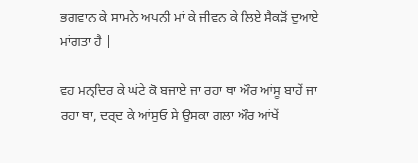ਭਗਵਾਨ ਕੇ ਸਾਮਨੇ ਅਪਨੀ ਮਾਂ ਕੇ ਜੀਵਨ ਕੇ ਲਿਏ ਸੈਕਡ਼ੋਂ ਦੁਆਏ ਮਾਂਗਤਾ ਹੈ |

ਵਹ ਮਨ੍ਦਿਰ ਕੇ ਘਂਟੇ ਕੋ ਬਜਾਏ ਜਾ ਰਹਾ ਥਾ ਔਰ ਆਂਸੂ ਬਾਹੇਂ ਜਾ ਰਹਾ ਥਾ, ਦਰ੍ਦ ਕੇ ਆਂਸੁਓ ਸੇ ਉਸਕਾ ਗਲਾ ਔਰ ਆਂਖੇਂ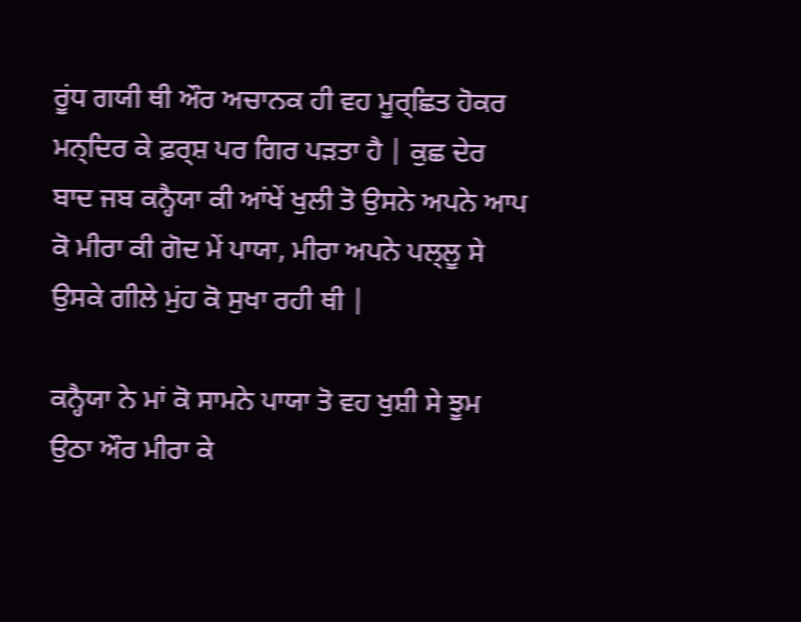ਰੂਂਧ ਗਯੀ ਥੀ ਔਰ ਅਚਾਨਕ ਹੀ ਵਹ ਮੂਰ੍ਛਿਤ ਹੋਕਰ ਮਨ੍ਦਿਰ ਕੇ ਫ਼ਰ੍ਸ਼ ਪਰ ਗਿਰ ਪਡ਼ਤਾ ਹੈ | ਕੁਛ ਦੇਰ ਬਾਦ ਜਬ ਕਨ੍ਹੈਯਾ ਕੀ ਆਂਖੇਂ ਖੁਲੀ ਤੋ ਉਸਨੇ ਅਪਨੇ ਆਪ ਕੋ ਮੀਰਾ ਕੀ ਗੋਦ ਮੇਂ ਪਾਯਾ, ਮੀਰਾ ਅਪਨੇ ਪਲ੍ਲੂ ਸੇ ਉਸਕੇ ਗੀਲੇ ਮੁਂਹ ਕੋ ਸੁਖਾ ਰਹੀ ਥੀ |

ਕਨ੍ਹੈਯਾ ਨੇ ਮਾਂ ਕੋ ਸਾਮਨੇ ਪਾਯਾ ਤੋ ਵਹ ਖੁਸ਼ੀ ਸੇ ਝੂਮ ਉਠਾ ਔਰ ਮੀਰਾ ਕੇ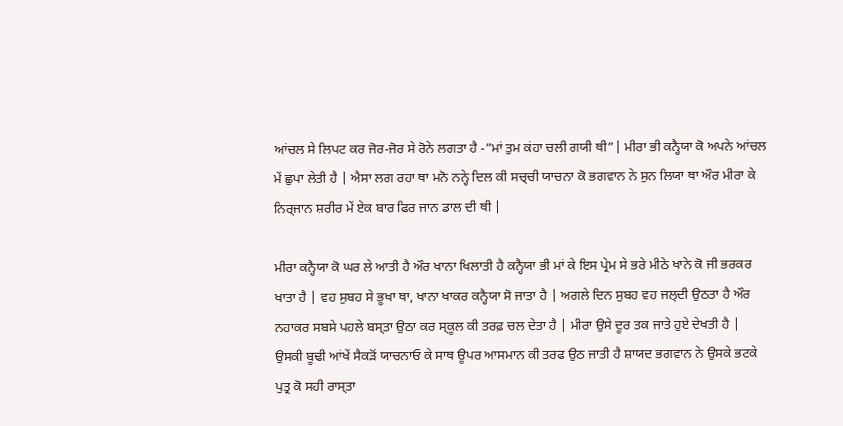ਆਂਚਲ ਸੇ ਲਿਪਟ ਕਰ ਜੋਰ-ਜੋਰ ਸੇ ਰੋਨੇ ਲਗਤਾ ਹੈ -”ਮਾਂ ਤੁਮ ਕਂਹਾ ਚਲੀ ਗਯੀ ਥੀ”| ਮੀਰਾ ਭੀ ਕਨ੍ਹੈਯਾ ਕੋ ਅਪਨੇ ਆਂਚਲ ਮੇਂ ਛੁਪਾ ਲੇਤੀ ਹੈ | ਐਸਾ ਲਗ ਰਹਾ ਥਾ ਮਨੋ ਨਨ੍ਹੇ ਦਿਲ ਕੀ ਸਚ੍ਚੀ ਯਾਚਨਾ ਕੋ ਭਗਵਾਨ ਨੇ ਸੁਨ ਲਿਯਾ ਥਾ ਔਰ ਮੀਰਾ ਕੇ ਨਿਰ੍ਜਾਨ ਸ਼ਰੀਰ ਮੇਂ ਏਕ ਬਾਰ ਫਿਰ ਜਾਨ ਡਾਲ ਦੀ ਥੀ |

ਮੀਰਾ ਕਨ੍ਹੈਯਾ ਕੋ ਘਰ ਲੇ ਆਤੀ ਹੈ ਔਰ ਖਾਨਾ ਖਿਲਾਤੀ ਹੈ ਕਨ੍ਹੈਯਾ ਭੀ ਮਾਂ ਕੇ ਇਸ ਪ੍ਰੇਮ ਸੇ ਭਰੇ ਮੀਠੇ ਖਾਨੇ ਕੋ ਜੀ ਭਰਕਰ ਖਾਤਾ ਹੈ | ਵਹ ਸੁਬਹ ਸੇ ਭੂਖਾ ਥਾ, ਖਾਨਾ ਖਾਕਰ ਕਨ੍ਹੈਯਾ ਸੋ ਜਾਤਾ ਹੈ | ਅਗਲੇ ਦਿਨ ਸੁਬਹ ਵਹ ਜਲ੍ਦੀ ਉਠਤਾ ਹੈ ਔਰ ਨਹਾਕਰ ਸਬਸੇ ਪਹਲੇ ਬਸ੍ਤਾ ਉਠਾ ਕਰ ਸ੍ਕੂਲ ਕੀ ਤਰਫ਼ ਚਲ ਦੇਤਾ ਹੈ | ਮੀਰਾ ਉਸੇ ਦੂਰ ਤਕ ਜਾਤੇ ਹੁਏ ਦੇਖਤੀ ਹੈ | ਉਸਕੀ ਬੂਢੀ ਆਂਖੇਂ ਸੈਕਡ਼ੋਂ ਯਾਚਨਾਓ ਕੇ ਸਾਥ ਊਪਰ ਆਸਮਾਨ ਕੀ ਤਰਫ ਉਠ ਜਾਤੀ ਹੈ ਸ਼ਾਯਦ ਭਗਵਾਨ ਨੇ ਉਸਕੇ ਭਟਕੇ ਪੁਤ੍ਰ ਕੋ ਸਹੀ ਰਾਸ੍ਤਾ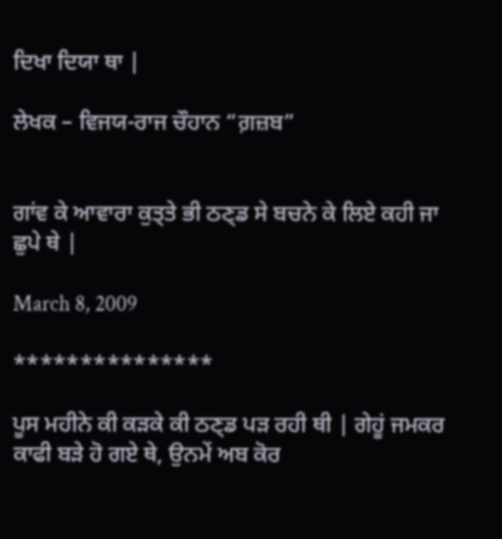ਦਿਖਾ ਦਿਯਾ ਥਾ |

ਲੇਖਕ – ਵਿਜਯ-ਰਾਜ ਚੌਹਾਨ “ਗ਼ਜ਼ਬ”


ਗਾਂਵ ਕੇ ਆਵਾਰਾ ਕੁਤ੍ਤੇ ਭੀ ਠਣ੍ਡ ਸੇ ਬਚਨੇ ਕੇ ਲਿਏ ਕਹੀ ਜਾ ਛੁਪੇ ਥੇ |

March 8, 2009

***************

ਪੂਸ ਮਹੀਨੇ ਕੀ ਕਡ਼ਕੇ ਕੀ ਠਣ੍ਡ ਪੜ ਰਹੀ ਥੀ | ਗੇਹੂਂ ਜਮਕਰ ਕਾਫੀ ਬਡ਼ੇ ਹੋ ਗਏ ਥੇ, ਉਨਮੇਂ ਅਬ ਕੋਰ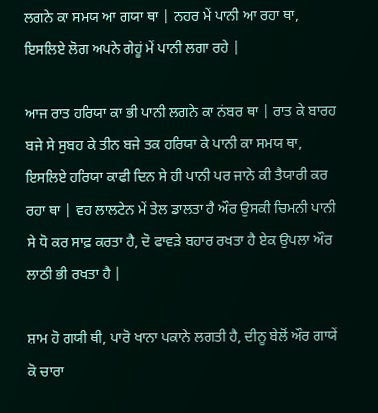ਲਗਨੇ ਕਾ ਸਮਯ ਆ ਗਯਾ ਥਾ | ਨਹਰ ਮੇਂ ਪਾਨੀ ਆ ਰਹਾ ਥਾ, ਇਸਲਿਏ ਲੋਗ ਅਪਨੇ ਗੇਹੂਂ ਮੇਂ ਪਾਨੀ ਲਗਾ ਰਹੇ |

ਆਜ ਰਾਤ ਹਰਿਯਾ ਕਾ ਭੀ ਪਾਨੀ ਲਗਨੇ ਕਾ ਨਂਬਰ ਥਾ | ਰਾਤ ਕੇ ਬਾਰਹ ਬਜੇ ਸੇ ਸੁਬਹ ਕੇ ਤੀਨ ਬਜੇ ਤਕ ਹਰਿਯਾ ਕੇ ਪਾਨੀ ਕਾ ਸਮਯ ਥਾ, ਇਸਲਿਏ ਹਰਿਯਾ ਕਾਫੀ ਦਿਨ ਸੇ ਹੀ ਪਾਨੀ ਪਰ ਜਾਨੇ ਕੀ ਤੈਯਾਰੀ ਕਰ ਰਹਾ ਥਾ | ਵਹ ਲਾਲਟੇਨ ਮੇਂ ਤੇਲ ਡਾਲਤਾ ਹੈ ਔਰ ਉਸਕੀ ਚਿਮਨੀ ਪਾਨੀ ਸੇ ਧੋ ਕਰ ਸਾਫ਼ ਕਰਤਾ ਹੈ, ਦੋ ਫਾਵਡ਼ੇ ਬਹਾਰ ਰਖਤਾ ਹੈ ਏਕ ਉਪਲਾ ਔਰ ਲਾਠੀ ਭੀ ਰਖਤਾ ਹੈ |

ਸ਼ਾਮ ਹੋ ਗਯੀ ਥੀ, ਪਾਰੋ ਖਾਨਾ ਪਕਾਨੇ ਲਗਤੀ ਹੈ, ਦੀਨੂ ਬੇਲੋਂ ਔਰ ਗਾਯੇਂ ਕੋ ਚਾਰਾ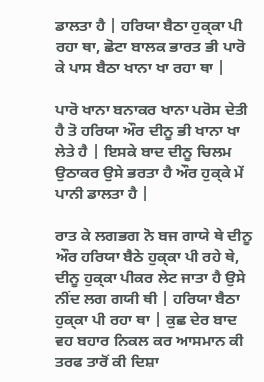ਡਾਲਤਾ ਹੈ | ਹਰਿਯਾ ਬੈਠਾ ਹੁਕ੍ਕਾ ਪੀ ਰਹਾ ਥਾ, ਛੋਟਾ ਬਾਲਕ ਭਾਰਤ ਭੀ ਪਾਰੋ ਕੇ ਪਾਸ ਬੈਠਾ ਖਾਨਾ ਖਾ ਰਹਾ ਥਾ |

ਪਾਰੋ ਖਾਨਾ ਬਨਾਕਰ ਖਾਨਾ ਪਰੋਸ ਦੇਤੀ ਹੈ ਤੋ ਹਰਿਯਾ ਔਰ ਦੀਨੂ ਭੀ ਖਾਨਾ ਖਾ ਲੇਤੇ ਹੈ | ਇਸਕੇ ਬਾਦ ਦੀਨੂ ਚਿਲਮ ਉਠਾਕਰ ਉਸੇ ਭਰਤਾ ਹੈ ਔਰ ਹੁਕ੍ਕੇ ਮੇਂ ਪਾਨੀ ਡਾਲਤਾ ਹੈ |

ਰਾਤ ਕੇ ਲਗਭਗ ਨੋ ਬਜ ਗਾਯੇ ਥੇ ਦੀਨੂ ਔਰ ਹਰਿਯਾ ਬੈਠੇ ਹੁਕ੍ਕਾ ਪੀ ਰਹੇ ਥੇ, ਦੀਨੂ ਹੁਕ੍ਕਾ ਪੀਕਰ ਲੇਟ ਜਾਤਾ ਹੈ ਉਸੇ ਨੀਂਦ ਲਗ ਗਯੀ ਥੀ | ਹਰਿਯਾ ਬੈਠਾ ਹੁਕ੍ਕਾ ਪੀ ਰਹਾ ਥਾ | ਕੁਛ ਦੇਰ ਬਾਦ ਵਹ ਬਹਾਰ ਨਿਕਲ ਕਰ ਆਸਮਾਨ ਕੀ ਤਰਫ ਤਾਰੋਂ ਕੀ ਦਿਸ਼ਾ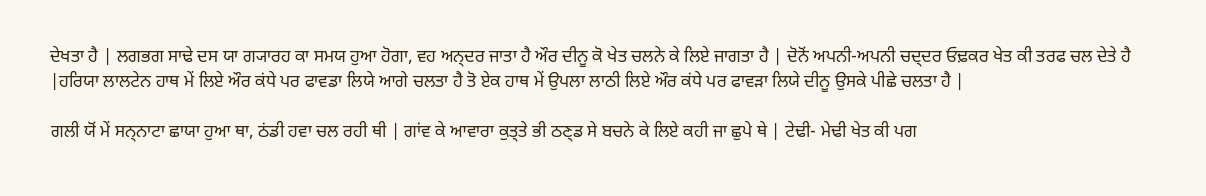ਦੇਖਤਾ ਹੈ | ਲਗਭਗ ਸਾਢੇ ਦਸ ਯਾ ਗ੍ਯਾਰਹ ਕਾ ਸਮਯ ਹੁਆ ਹੋਗਾ, ਵਹ ਅਨ੍ਦਰ ਜਾਤਾ ਹੈ ਔਰ ਦੀਨੂ ਕੋ ਖੇਤ ਚਲਨੇ ਕੇ ਲਿਏ ਜਾਗਤਾ ਹੈ | ਦੋਨੋਂ ਅਪਨੀ-ਅਪਨੀ ਚਦ੍ਦਰ ਓਢ਼ਕਰ ਖੇਤ ਕੀ ਤਰਫ ਚਲ ਦੇਤੇ ਹੈ |ਹਰਿਯਾ ਲਾਲਟੇਨ ਹਾਥ ਮੇਂ ਲਿਏ ਔਰ ਕਂਧੇ ਪਰ ਫਾਵਡਾ ਲਿਯੇ ਆਗੇ ਚਲਤਾ ਹੈ ਤੋ ਏਕ ਹਾਥ ਮੇਂ ਉਪਲਾ ਲਾਠੀ ਲਿਏ ਔਰ ਕਂਧੇ ਪਰ ਫਾਵਡ਼ਾ ਲਿਯੇ ਦੀਨੂ ਉਸਕੇ ਪੀਛੇ ਚਲਤਾ ਹੈ |

ਗਲੀ ਯੋਂ ਮੇਂ ਸਨ੍ਨਾਟਾ ਛਾਯਾ ਹੁਆ ਥਾ, ਠਂਡੀ ਹਵਾ ਚਲ ਰਹੀ ਥੀ | ਗਾਂਵ ਕੇ ਆਵਾਰਾ ਕੁਤ੍ਤੇ ਭੀ ਠਣ੍ਡ ਸੇ ਬਚਨੇ ਕੇ ਲਿਏ ਕਹੀ ਜਾ ਛੁਪੇ ਥੇ | ਟੇਢੀ- ਮੇਢੀ ਖੇਤ ਕੀ ਪਗ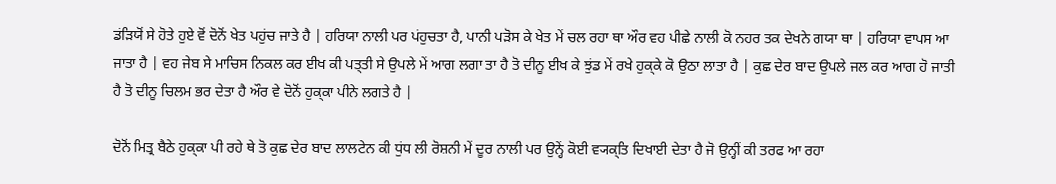ਡਂਡ਼ਿਯੋਂ ਸੇ ਹੋਤੇ ਹੁਏ ਵੋਂ ਦੋਨੋਂ ਖੇਤ ਪਹੁਂਚ ਜਾਤੇ ਹੈ | ਹਰਿਯਾ ਨਾਲੀ ਪਰ ਪਂਹੁਚਤਾ ਹੈ, ਪਾਨੀ ਪੜੋਸ ਕੇ ਖੇਤ ਮੇਂ ਚਲ ਰਹਾ ਥਾ ਔਰ ਵਹ ਪੀਛੇ ਨਾਲੀ ਕੋ ਨਹਰ ਤਕ ਦੇਖਨੇ ਗਯਾ ਥਾ | ਹਰਿਯਾ ਵਾਪਸ ਆ ਜਾਤਾ ਹੈ | ਵਹ ਜੇਬ ਸੇ ਮਾਚਿਸ ਨਿਕਲ ਕਰ ਈਖ ਕੀ ਪਤ੍ਤੀ ਸੇ ਉਪਲੇ ਮੇਂ ਆਗ ਲਗਾ ਤਾ ਹੈ ਤੋ ਦੀਨੂ ਈਖ ਕੇ ਝੁਂਡ ਮੇਂ ਰਖੇ ਹੁਕ੍ਕੇ ਕੋ ਉਠਾ ਲਾਤਾ ਹੈ | ਕੁਛ ਦੇਰ ਬਾਦ ਉਪਲੇ ਜਲ ਕਰ ਆਗ ਹੋ ਜਾਤੀ ਹੈ ਤੋ ਦੀਨੂ ਚਿਲਮ ਭਰ ਦੇਤਾ ਹੈ ਔਰ ਵੇ ਦੋਨੋਂ ਹੁਕ੍ਕਾ ਪੀਨੇ ਲਗਤੇ ਹੈ |

ਦੋਨੋਂ ਮਿਤ੍ਰ ਬੈਠੇ ਹੁਕ੍ਕਾ ਪੀ ਰਹੇ ਥੇ ਤੋ ਕੁਛ ਦੇਰ ਬਾਦ ਲਾਲਟੇਨ ਕੀ ਧੁਂਧ ਲੀ ਰੋਸ਼ਨੀ ਮੇਂ ਦੂਰ ਨਾਲੀ ਪਰ ਉਨ੍ਹੇਂ ਕੋਈ ਵ੍ਯਕ੍ਤਿ ਦਿਖਾਈ ਦੇਤਾ ਹੈ ਜੋ ਉਨ੍ਹੀਂ ਕੀ ਤਰਫ ਆ ਰਹਾ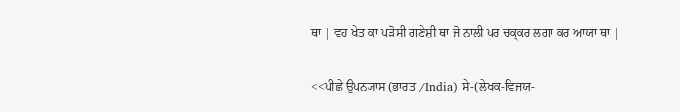ਥਾ | ਵਹ ਖੇਤ ਕਾ ਪਡ਼ੋਸੀ ਗਣੇਸ਼ੀ ਥਾ ਜੋ ਨਾਲੀ ਪਰ ਚਕ੍ਕਰ ਲਗਾ ਕਰ ਆਯਾ ਥਾ |

<<ਪੀਛੇ ਉਪਨ੍ਯਾਸ (ਭਾਰਤ /India) ਸੇ-(ਲੇਖਕ-ਵਿਜਯ-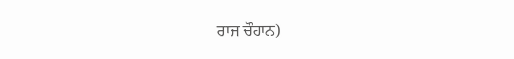ਰਾਜ ਚੌਹਾਨ)